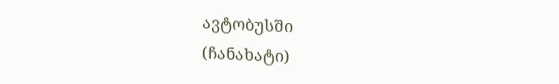ავტობუსში
(ჩანახატი)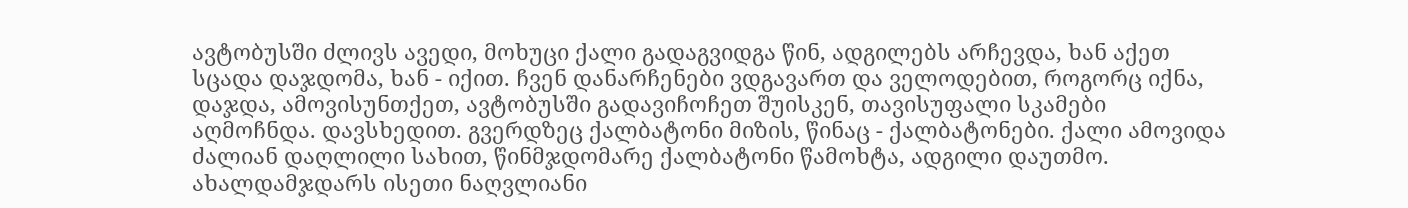ავტობუსში ძლივს ავედი, მოხუცი ქალი გადაგვიდგა წინ, ადგილებს არჩევდა, ხან აქეთ სცადა დაჯდომა, ხან - იქით. ჩვენ დანარჩენები ვდგავართ და ველოდებით, როგორც იქნა, დაჯდა, ამოვისუნთქეთ, ავტობუსში გადავიჩოჩეთ შუისკენ, თავისუფალი სკამები აღმოჩნდა. დავსხედით. გვერდზეც ქალბატონი მიზის, წინაც - ქალბატონები. ქალი ამოვიდა ძალიან დაღლილი სახით, წინმჯდომარე ქალბატონი წამოხტა, ადგილი დაუთმო. ახალდამჯდარს ისეთი ნაღვლიანი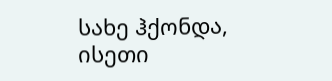სახე ჰქონდა, ისეთი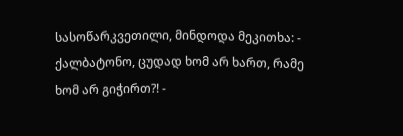სასოწარკვეთილი, მინდოდა მეკითხა: - ქალბატონო, ცუდად ხომ არ ხართ, რამე ხომ არ გიჭირთ?! -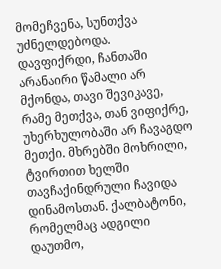მომეჩვენა, სუნთქვა უძნელდებოდა. დავფიქრდი, ჩანთაში არანაირი წამალი არ მქონდა, თავი შევიკავე, რამე მეთქვა, თან ვიფიქრე, უხერხულობაში არ ჩავაგდო მეთქი. მხრებში მოხრილი, ტვირთით ხელში თავჩაქინდრული ჩავიდა დინამოსთან. ქალბატონი, რომელმაც ადგილი დაუთმო,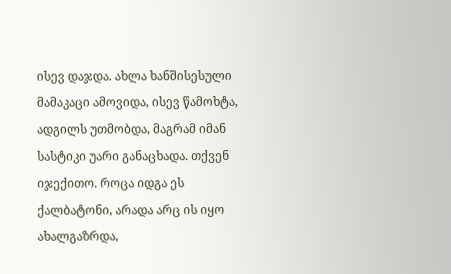ისევ დაჯდა. ახლა ხანშისესული მამაკაცი ამოვიდა, ისევ წამოხტა, ადგილს უთმობდა, მაგრამ იმან სასტიკი უარი განაცხადა. თქვენ იჯექითო. როცა იდგა ეს ქალბატონი, არადა არც ის იყო ახალგაზრდა,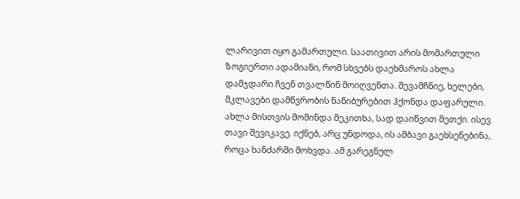ლარივით იყო გამართული. საათივით არის მომართული ზოგიერთი ადამიანი, რომ სხვებს დაეხმაროს ახლა დამჯდარი ჩვენ თვალწინ მოიღვენთა. შევამჩნიე, ხელები, მკლავები დამწვრობის ნაწიბურებით ჰქონდა დაფარული. ახლა მისთვის მომინდა მეკითხა, სად დაიწვით მეთქი. ისევ თავი შევიკავე. იქნებ, არც უნდოდა, ის ამბავი გაეხსენებინა, როცა ხანძარში მოხვდა. ამ გარეგნულ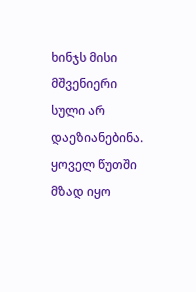ხინჯს მისი მშვენიერი სული არ დაეზიანებინა. ყოველ წუთში მზად იყო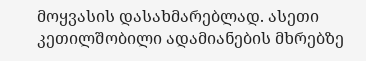მოყვასის დასახმარებლად. ასეთი კეთილშობილი ადამიანების მხრებზე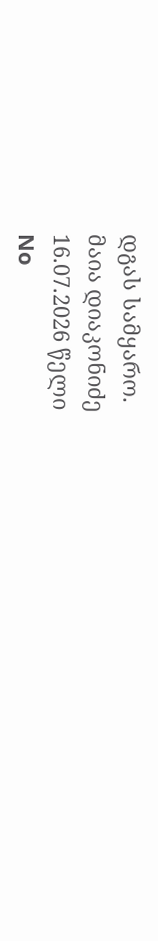დგას სამყარო.
მაია დიაკონიძე
16.07.2026 წელი
No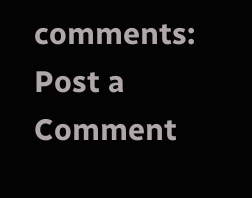comments:
Post a Comment